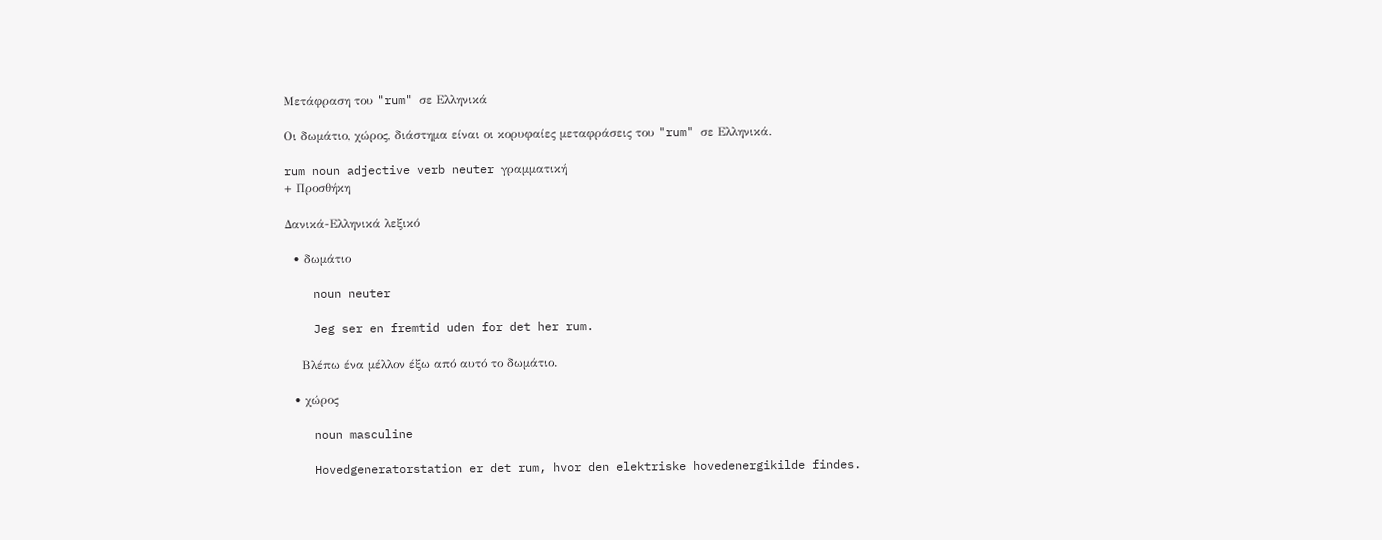Μετάφραση του "rum" σε Ελληνικά

Οι δωμάτιο, χώρος, διάστημα είναι οι κορυφαίες μεταφράσεις του "rum" σε Ελληνικά.

rum noun adjective verb neuter γραμματική
+ Προσθήκη

Δανικά-Ελληνικά λεξικό

  • δωμάτιο

    noun neuter

    Jeg ser en fremtid uden for det her rum.

    Βλέπω ένα μέλλον έξω από αυτό το δωμάτιο.

  • χώρος

    noun masculine

    Hovedgeneratorstation er det rum, hvor den elektriske hovedenergikilde findes.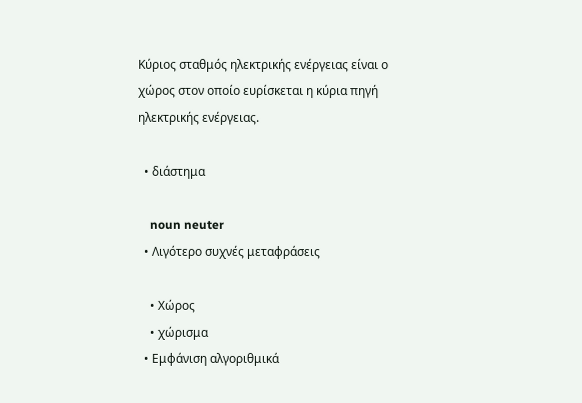Κύριος σταθμός ηλεκτρικής ενέργειας είναι ο χώρος στον οποίο ευρίσκεται η κύρια πηγή ηλεκτρικής ενέργειας.

  • διάστημα

    noun neuter
  • Λιγότερο συχνές μεταφράσεις

    • Χώρος
    • χώρισμα
  • Εμφάνιση αλγοριθμικά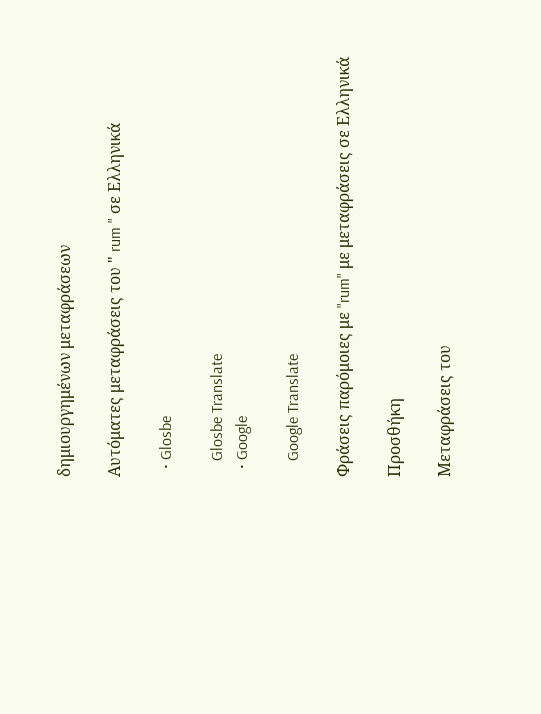δημιουργημένων μεταφράσεων

Αυτόματες μεταφράσεις του " rum " σε Ελληνικά

  • Glosbe

    Glosbe Translate
  • Google

    Google Translate

Φράσεις παρόμοιες με "rum" με μεταφράσεις σε Ελληνικά

Προσθήκη

Μεταφράσεις του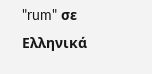"rum" σε Ελληνικά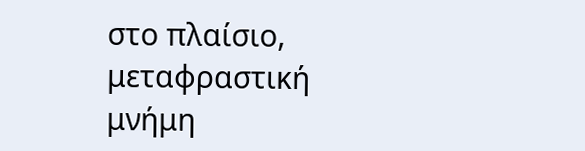στο πλαίσιο, μεταφραστική μνήμη